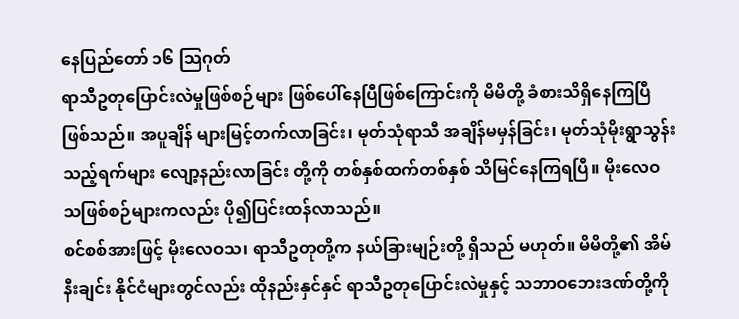နေပြည်တော် ၁၆ သြဂုတ်
ရာသီဥတုပြောင်းလဲမှုဖြစ်စဉ်များ ဖြစ်ပေါ်နေပြီဖြစ်ကြောင်းကို မိမိတို့ ခံစားသိရှိနေကြပြီဖြစ်သည်။ အပူချိန် များမြင့်တက်လာခြင်း၊ မုတ်သုံရာသီ အချိန်မမှန်ခြင်း၊ မုတ်သုံမိုးရွာသွန်းသည့်ရက်များ လျော့နည်းလာခြင်း တို့ကို တစ်နှစ်ထက်တစ်နှစ် သိမြင်နေကြရပြီ။ မိုးလေဝသဖြစ်စဉ်များကလည်း ပို၍ပြင်းထန်လာသည်။
စင်စစ်အားဖြင့် မိုးလေဝသ၊ ရာသီဥတုတို့က နယ်ခြားမျဉ်းတို့ ရှိသည် မဟုတ်။ မိမိတို့၏ အိမ်နီးချင်း နိုင်ငံများတွင်လည်း ထိုနည်းနှင်နှင် ရာသီဥတုပြောင်းလဲမှုနှင့် သဘာဝဘေးဒဏ်တို့ကို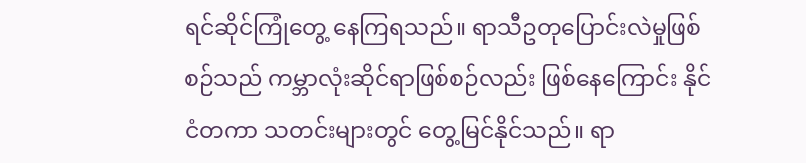ရင်ဆိုင်ကြုံတွေ့ နေကြရသည်။ ရာသီဥတုပြောင်းလဲမှုဖြစ်စဉ်သည် ကမ္ဘာလုံးဆိုင်ရာဖြစ်စဉ်လည်း ဖြစ်နေကြောင်း နိုင်ငံတကာ သတင်းများတွင် တွေ့မြင်နိုင်သည်။ ရာ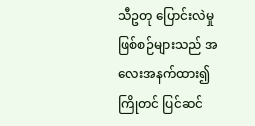သီဥတု ပြောင်းလဲမှုဖြစ်စဉ်များသည် အလေးအနက်ထား၍ ကြိုတင် ပြင်ဆင်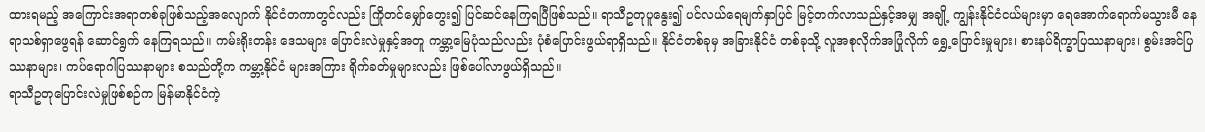ထားရမည့် အကြောင်းအရာတစ်ခုဖြစ်သည့်အလျောက် နိုင်ငံတကာတွင်လည်း ကြိုတင်မျှော်တွေး၍ ပြင်ဆင်နေကြရပြီဖြစ်သည်။ ရာသီဥတုပူနွေး၍ ပင်လယ်ရေမျက်နှာပြင် မြင့်တက်လာသည်နှင့်အမျှ အချို့ ကျွန်းနိုင်ငံငယ်များမှာ ရေအောက်ရောက်မသွားမီ နေရာသစ်ရှာဖွေရန် ဆောင်ရွက် နေကြရသည်။ ကမ်းရိုးတန်း ဒေသများ ပြောင်းလဲမှုနှင့်အတူ ကမ္ဘာ့မြေပုံသည်လည်း ပုံစံပြောင်းဖွယ်ရာရှိသည်။ နိုင်ငံတစ်ခုမှ အခြားနိုင်ငံ တစ်ခုသို့ လူအစုလိုက်အပြုံလိုက် ရွှေ့ပြောင်းမှုများ၊ စားနပ်ရိက္ခာပြဿနာများ၊ စွမ်းအင်ပြဿနာများ၊ ကပ်ရောဂါပြဿနာများ စသည်တို့က ကမ္ဘာ့နိုင်ငံ များအကြား ရိုက်ခတ်မှုများလည်း ဖြစ်ပေါ်လာဖွယ်ရှိသည်။
ရာသီဥတုပြောင်းလဲမှုဖြစ်စဉ်က မြန်မာနိုင်ငံကဲ့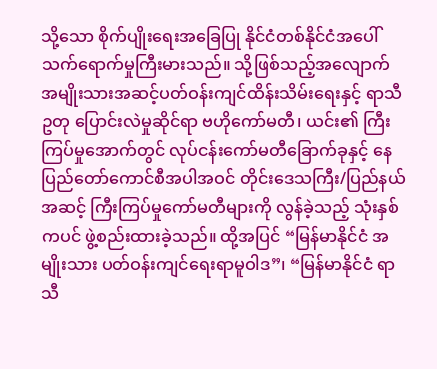သို့သော စိုက်ပျိုးရေးအခြေပြု နိုင်ငံတစ်နိုင်ငံအပေါ် သက်ရောက်မှုကြီးမားသည်။ သို့ဖြစ်သည့်အလျောက် အမျိုးသားအဆင့်ပတ်ဝန်းကျင်ထိန်းသိမ်းရေးနှင့် ရာသီဥတု ပြောင်းလဲမှုဆိုင်ရာ ဗဟိုကော်မတီ၊ ယင်း၏ ကြီးကြပ်မှုအောက်တွင် လုပ်ငန်းကော်မတီခြောက်ခုနှင့် နေပြည်တော်ကောင်စီအပါအဝင် တိုင်းဒေသကြီး/ပြည်နယ်အဆင့် ကြီးကြပ်မှုကော်မတီများကို လွန်ခဲ့သည့် သုံးနှစ်ကပင် ဖွဲ့စည်းထားခဲ့သည်။ ထို့အပြင် “မြန်မာနိုင်ငံ အမျိုးသား ပတ်ဝန်းကျင်ရေးရာမူဝါဒ”၊ “မြန်မာနိုင်ငံ ရာသီ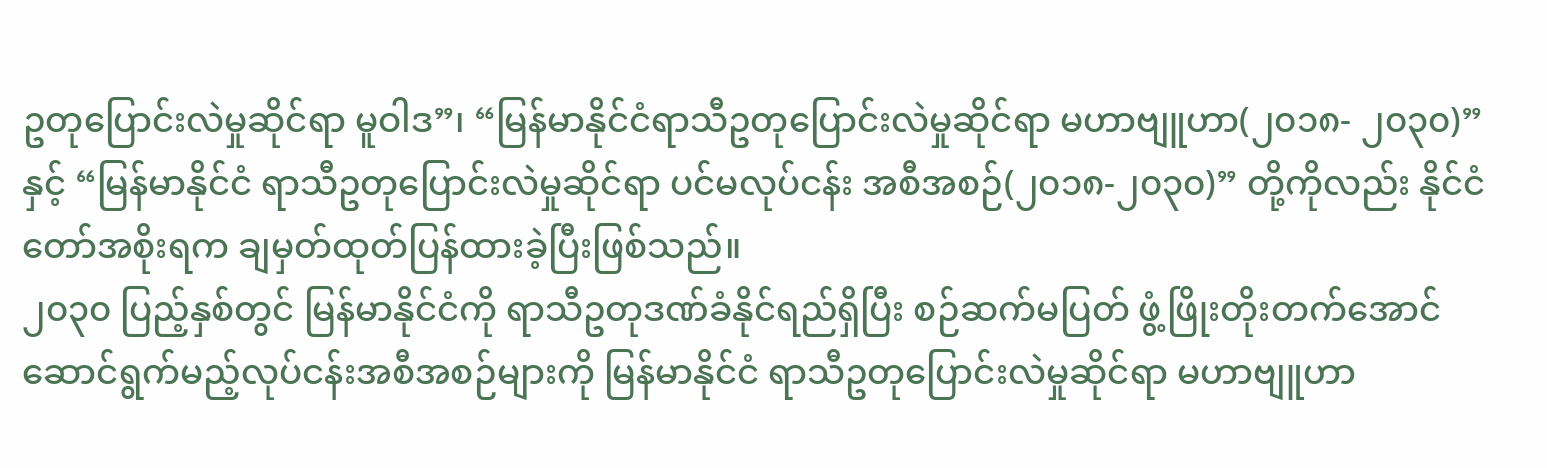ဥတုပြောင်းလဲမှုဆိုင်ရာ မူဝါဒ”၊ “မြန်မာနိုင်ငံရာသီဥတုပြောင်းလဲမှုဆိုင်ရာ မဟာဗျူဟာ(၂၀၁၈- ၂၀၃၀)” နှင့် “မြန်မာနိုင်ငံ ရာသီဥတုပြောင်းလဲမှုဆိုင်ရာ ပင်မလုပ်ငန်း အစီအစဉ်(၂၀၁၈-၂၀၃၀)” တို့ကိုလည်း နိုင်ငံတော်အစိုးရက ချမှတ်ထုတ်ပြန်ထားခဲ့ပြီးဖြစ်သည်။
၂၀၃၀ ပြည့်နှစ်တွင် မြန်မာနိုင်ငံကို ရာသီဥတုဒဏ်ခံနိုင်ရည်ရှိပြီး စဉ်ဆက်မပြတ် ဖွံ့ဖြိုးတိုးတက်အောင် ဆောင်ရွက်မည့်လုပ်ငန်းအစီအစဉ်များကို မြန်မာနိုင်ငံ ရာသီဥတုပြောင်းလဲမှုဆိုင်ရာ မဟာဗျူဟာ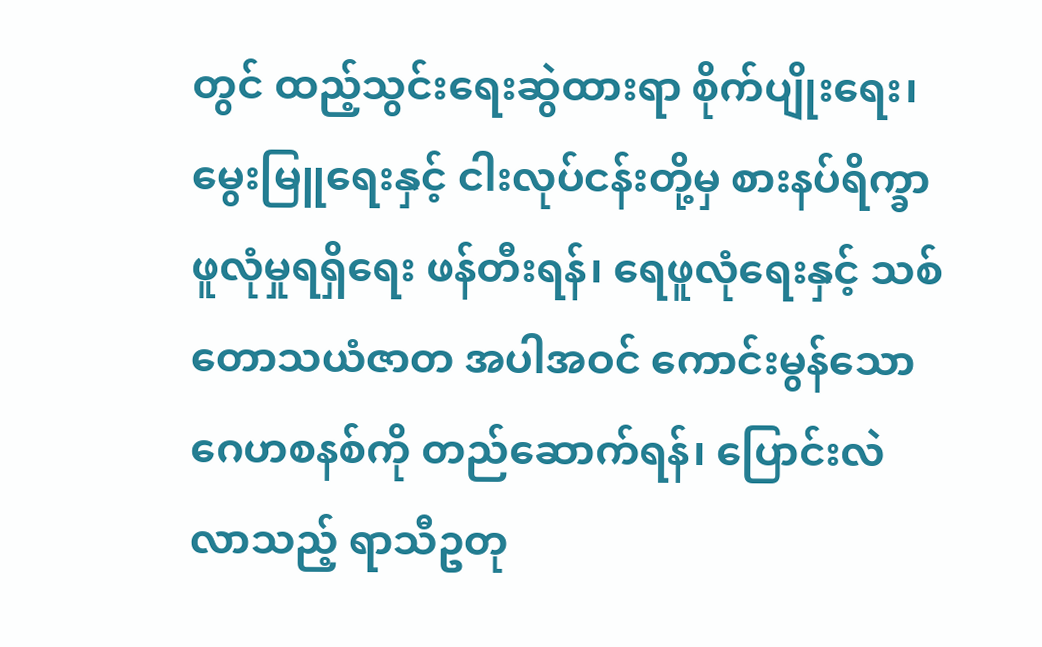တွင် ထည့်သွင်းရေးဆွဲထားရာ စိုက်ပျိုးရေး၊ မွေးမြူရေးနှင့် ငါးလုပ်ငန်းတို့မှ စားနပ်ရိက္ခာဖူလုံမှုရရှိရေး ဖန်တီးရန်၊ ရေဖူလုံရေးနှင့် သစ်တောသယံဇာတ အပါအဝင် ကောင်းမွန်သော ဂေဟစနစ်ကို တည်ဆောက်ရန်၊ ပြောင်းလဲ လာသည့် ရာသီဥတု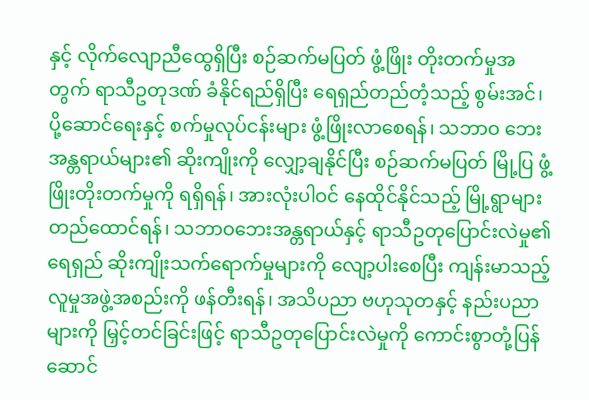နှင့် လိုက်လျောညီထွေရှိပြီး စဉ်ဆက်မပြတ် ဖွံ့ဖြိုး တိုးတက်မှုအတွက် ရာသီဥတုဒဏ် ခံနိုင်ရည်ရှိပြီး ရေရှည်တည်တံ့သည့် စွမ်းအင်၊ ပို့ဆောင်ရေးနှင့် စက်မှုလုပ်ငန်းများ ဖွံ့ဖြိုးလာစေရန်၊ သဘာဝ ဘေးအန္တရာယ်များ၏ ဆိုးကျိုးကို လျှော့ချနိုင်ပြီး စဉ်ဆက်မပြတ် မြို့ပြ ဖွံ့ဖြိုးတိုးတက်မှုကို ရရှိရန်၊ အားလုံးပါဝင် နေထိုင်နိုင်သည့် မြို့ရွာများ တည်ထောင်ရန်၊ သဘာဝဘေးအန္တရာယ်နှင့် ရာသီဥတုပြောင်းလဲမှု၏ရေရှည် ဆိုးကျိုးသက်ရောက်မှုများကို လျော့ပါးစေပြီး ကျန်းမာသည့် လူမှုအဖွဲ့အစည်းကို ဖန်တီးရန်၊ အသိပညာ ဗဟုသုတနှင့် နည်းပညာများကို မြှင့်တင်ခြင်းဖြင့် ရာသီဥတုပြောင်းလဲမှုကို ကောင်းစွာတုံ့ပြန်ဆောင်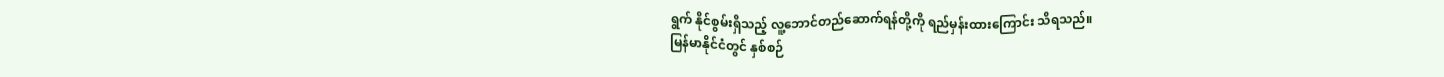ရွက် နိုင်စွမ်းရှိသည့် လူ့ဘောင်တည်ဆောက်ရန်တို့ကို ရည်မှန်းထားကြောင်း သိရသည်။
မြန်မာနိုင်ငံတွင် နှစ်စဉ်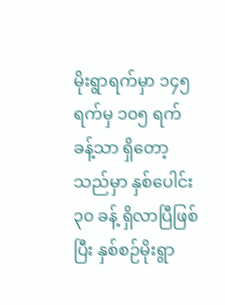မိုးရွာရက်မှာ ၁၄၅ ရက်မှ ၁၀၅ ရက်ခန့်သာ ရှိတော့သည်မှာ နှစ်ပေါင်း ၃၀ ခန့် ရှိလာပြီဖြစ်ပြီး နှစ်စဉ်မိုးရွာ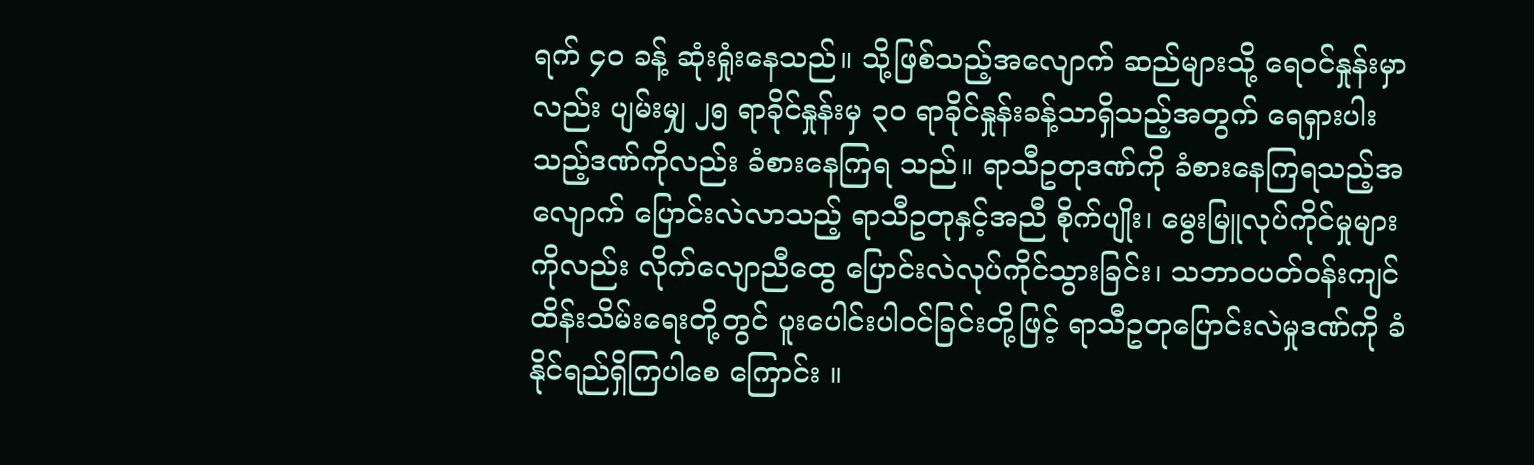ရက် ၄၀ ခန့် ဆုံးရှုံးနေသည်။ သို့ဖြစ်သည့်အလျောက် ဆည်များသို့ ရေဝင်နှုန်းမှာ လည်း ပျမ်းမျှ ၂၅ ရာခိုင်နှုန်းမှ ၃၀ ရာခိုင်နှုန်းခန့်သာရှိသည့်အတွက် ရေရှားပါးသည့်ဒဏ်ကိုလည်း ခံစားနေကြရ သည်။ ရာသီဥတုဒဏ်ကို ခံစားနေကြရသည့်အလျောက် ပြောင်းလဲလာသည့် ရာသီဥတုနှင့်အညီ စိုက်ပျိုး၊ မွေးမြူလုပ်ကိုင်မှုများကိုလည်း လိုက်လျောညီထွေ ပြောင်းလဲလုပ်ကိုင်သွားခြင်း၊ သဘာဝပတ်ဝန်းကျင် ထိန်းသိမ်းရေးတို့တွင် ပူးပေါင်းပါဝင်ခြင်းတို့ဖြင့် ရာသီဥတုပြောင်းလဲမှုဒဏ်ကို ခံနိုင်ရည်ရှိကြပါစေ ကြောင်း ။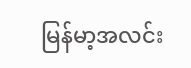မြန်မာ့အလင်း